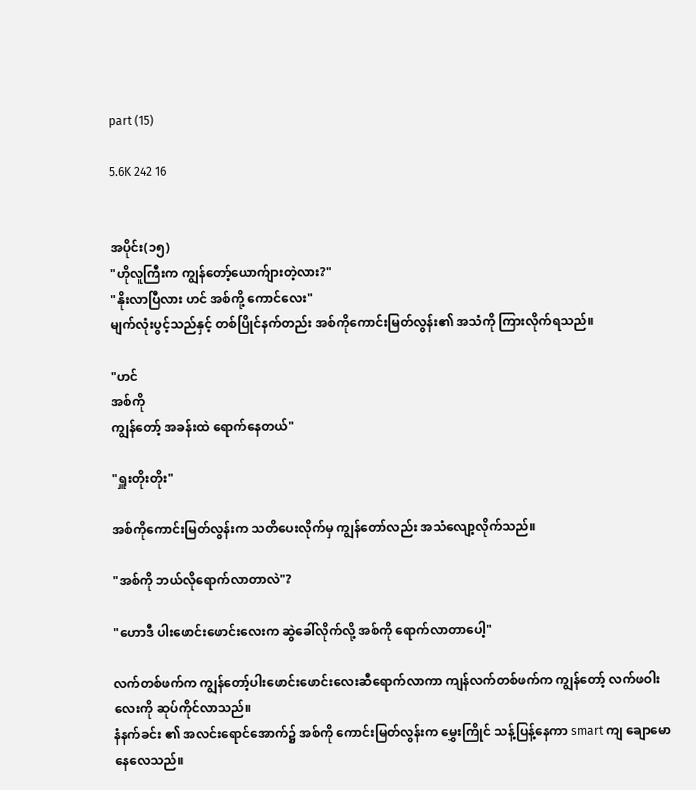part (15)

5.6K 242 16


အပိုင်း(၁၅)
"ဟိုလူကြီးက ကျွန်တော့်ယောက်ျားတဲ့လား?"
"နိုးလာပြီလား ဟင် အစ်ကို့ ကောင်လေး"
မျက်လုံးပွင့်သည်နှင့် တစ်ပြိုင်နက်တည်း အစ်ကိုကောင်းမြတ်လွန်း၏ အသံကို ကြားလိုက်ရသည်။

"ဟင်
အစ်ကို
ကျွန်တော့် အခန်းထဲ ရောက်နေတယ်"

"ရှူးတိုးတိုး"

အစ်ကိုကောင်းမြတ်လွန်းက သတိပေးလိုက်မှ ကျွန်တော်လည်း အသံလျော့လိုက်သည်။

"အစ်ကို ဘယ်လိုရောက်လာတာလဲ"?

"ဟောဒီ ပါးဖောင်းဖောင်းလေးက ဆွဲခေါ်လိုက်လို့ အစ်ကို ရောက်လာတာပေါ့"

လက်တစ်ဖက်က ကျွန်တော့်ပါးဖောင်းဖောင်းလေးဆီရောက်လာကာ ကျန်လက်တစ်ဖက်က ကျွန်တော့် လက်ဖဝါးလေးကို ဆုပ်ကိုင်လာသည်။
နံနက်ခင်း ၏ အလင်းရောင်အောက်၌ အစ်ကို ကောင်းမြတ်လွန်းက မွှေးကြိုင် သန့်ပြန့်နေကာ smart ကျ ချောမော နေလေသည်။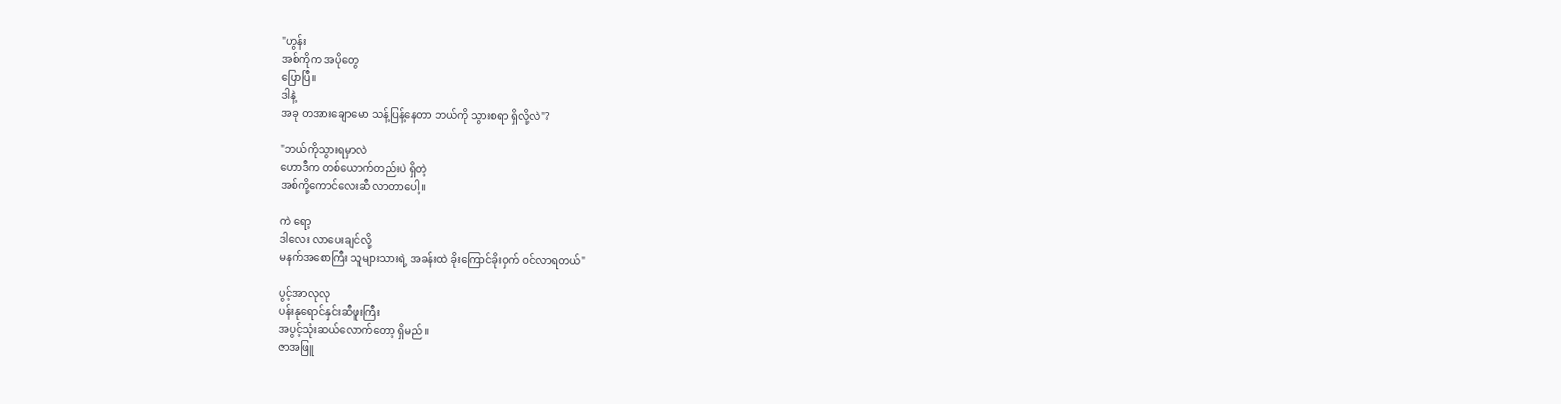"ဟွန်း
အစ်ကိုက အပိုတွေ
ပြောပြီ။
ဒါနဲ့
အခု တအားချောမော သန့်ပြန့်နေတာ ဘယ်ကို သွားစရာ ရှိလို့လဲ"?

"ဘယ်ကိုသွားရမှာလဲ
ဟောဒီက တစ်ယောက်တည်းပဲ ရှိတဲ့
အစ်ကို့ကောင်လေးဆီ လာတာပေါ့။

ကဲ ရော့
ဒါလေး လာပေးချင်လို့
မနက်အစောကြီး သူများသားရဲ့ အခန်းထဲ ခိုးကြောင်ခိုးဝှက် ဝင်လာရတယ်"

ပွင့်အာလုလု
ပန်းနုရောင်နှင်းဆီဖူးကြီး
အပွင့်သုံးဆယ်လောက်တော့ ရှိမည်။
ဇာအဖြူ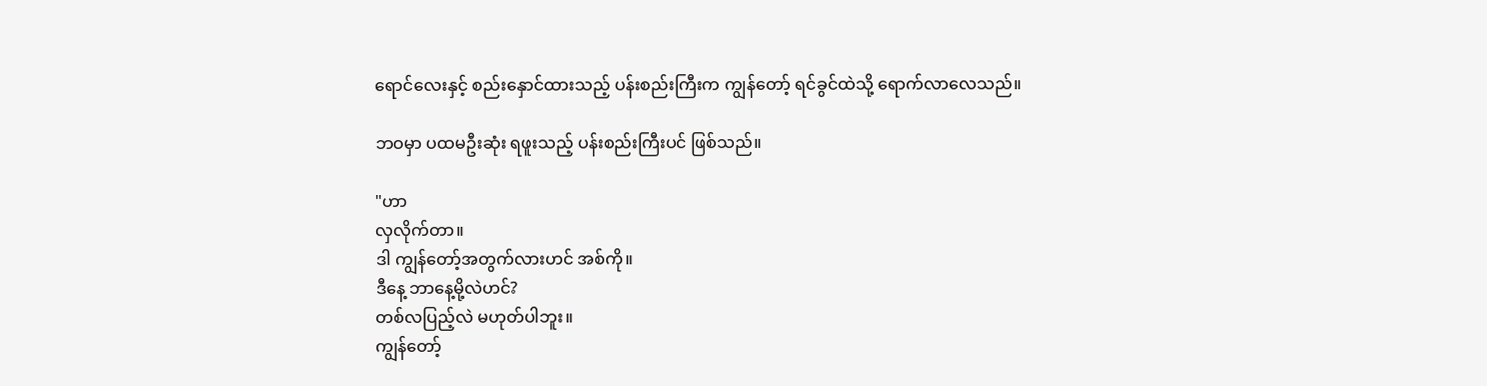ရောင်လေးနှင့် စည်းနှောင်ထားသည့် ပန်းစည်းကြီးက ကျွန်တော့် ရင်ခွင်ထဲသို့ ရောက်လာလေသည်။

ဘဝမှာ ပထမဦးဆုံး ရဖူးသည့် ပန်းစည်းကြီးပင် ဖြစ်သည်။

"ဟာ
လှလိုက်တာ။
ဒါ ကျွန်တော့်အတွက်လားဟင် အစ်ကို။
ဒီနေ့ ဘာနေ့မို့လဲဟင်?
တစ်လပြည့်လဲ မဟုတ်ပါဘူး။
ကျွန်တော့်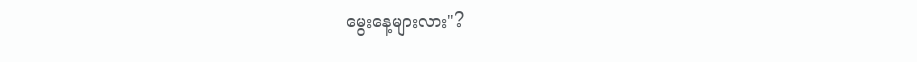မွေးနေ့များလား"?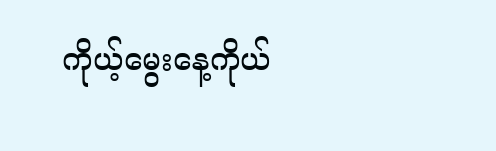ကိုယ့်မွေးနေ့ကိုယ်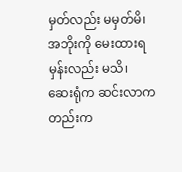မှတ်လည်း မမှတ်မိ၊
အဘိုးကို မေးထားရမှန်းလည်း မသိ၊
ဆေးရုံက ဆင်းလာကတည်းက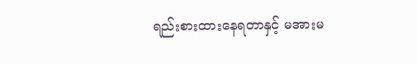ရည်းစားထားနေရတာနှင့် မအားမ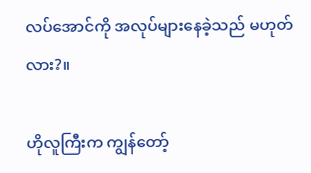လပ်အောင်ကို အလုပ်များနေခဲ့သည် မဟုတ်လား?။

ဟိုလူကြီးက ကျွန်တော့်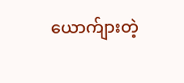ယောက်ျားတဲ့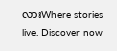လားWhere stories live. Discover now